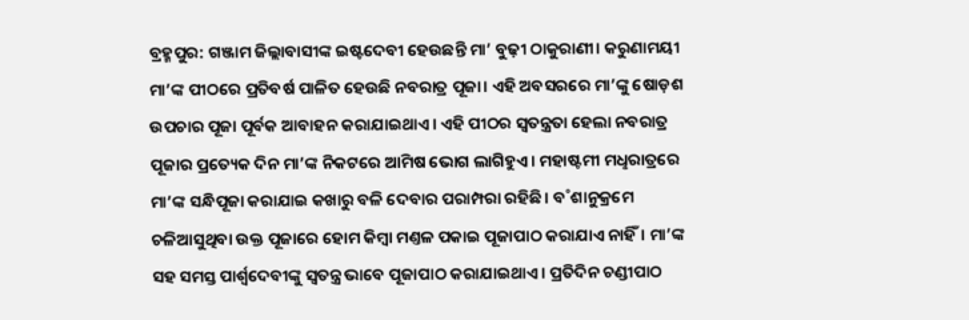ବ୍ରହ୍ମପୁର: ଗଞ୍ଜାମ ଜିଲ୍ଲାବାସୀଙ୍କ ଇଷ୍ଟଦେବୀ ହେଉଛନ୍ତି ମା’ ବୁଢ଼ୀ ଠାକୁରାଣୀ। କରୁଣାମୟୀ ମା’ଙ୍କ ପୀଠରେ ପ୍ରତିବର୍ଷ ପାଳିତ ହେଉଛି ନବରାତ୍ର ପୂଜା। ଏହି ଅବସରରେ ମା’ଙ୍କୁ ଷୋଡ଼ଶ ଉପଚାର ପୂଜା ପୂର୍ବକ ଆବାହନ କରାଯାଇଥାଏ। ଏହି ପୀଠର ସ୍ବତନ୍ତ୍ରତା ହେଲା ନବରାତ୍ର ପୂଜାର ପ୍ରତ୍ୟେକ ଦିନ ମା’ଙ୍କ ନିକଟରେ ଆମିଷ ଭୋଗ ଲାଗିହୁଏ। ମହାଷ୍ଟମୀ ମଧୢରାତ୍ରରେ ମା’ଙ୍କ ସନ୍ଧିପୂଜା କରାଯାଇ କଖାରୁ ବଳି ଦେବାର ପରାମ୍ପରା ରହିଛି। ବ˚ଶାନୁକ୍ରମେ ଚଳିଆସୁଥିବା ଉକ୍ତ ପୂଜାରେ ହୋମ କିମ୍ବା ମଣ୍ତଳ ପକାଇ ପୂଜାପାଠ କରାଯାଏ ନାହିଁ। ମା’ଙ୍କ ସହ ସମସ୍ତ ପାର୍ଶ୍ବଦେବୀଙ୍କୁ ସ୍ବତନ୍ତ୍ର ଭାବେ ପୂଜାପାଠ କରାଯାଇଥାଏ। ପ୍ରତିଦିନ ଚଣ୍ଡୀପାଠ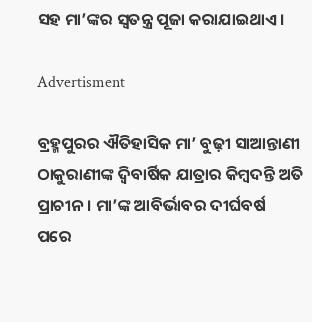ସହ ମା’ଙ୍କର ସ୍ବତନ୍ତ୍ର ପୂଜା କରାଯାଇଥାଏ।

Advertisment

ବ୍ରହ୍ମପୁରର ଐତିହାସିକ ମା’ ବୁଢ଼ୀ ସାଆନ୍ତାଣୀ ଠାକୁରାଣୀଙ୍କ ଦ୍ବିବାର୍ଷିକ ଯାତ୍ରାର କିମ୍ବଦନ୍ତି ଅତି ପ୍ରାଚୀନ। ମା’ଙ୍କ ଆବିର୍ଭାବର ଦୀର୍ଘବର୍ଷ ପରେ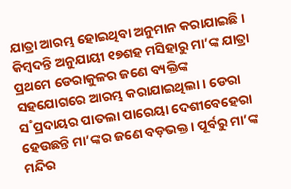ଯାତ୍ରା ଆରମ୍ଭ ହୋଇଥିବା ଅନୁମାନ କରାଯାଇଛି। କିମ୍ବଦନ୍ତି ଅନୁଯାୟୀ ୧୭ଶହ ମସିହାରୁ ମା’ଙ୍କ ଯାତ୍ରା ପ୍ରଥମେ ଡେରାକୁଳର ଜଣେ ବ୍ୟକ୍ତିଙ୍କ ସହଯୋଗରେ ଆରମ୍ଭ କରାଯାଇଥିଲା। ଡେରା ସ˚ପ୍ରଦାୟର ପାତଲା ପାରେୟା ଦେଶୀବେହେରା ହେଉଛନ୍ତି ମା’ଙ୍କର ଜଣେ ବଡ଼ଭକ୍ତ। ପୂର୍ବରୁ ମା’ଙ୍କ ମନ୍ଦିର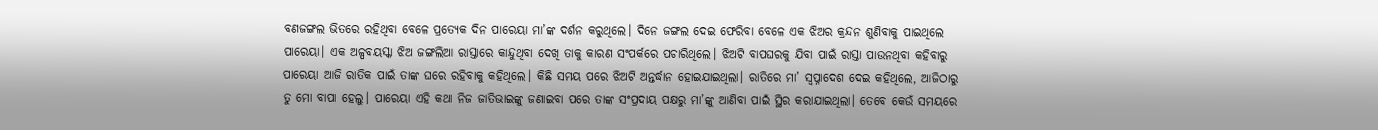ବଣଜଙ୍ଗଲ ଭିତରେ ରହିଥିବା ବେଳେ ପ୍ରତ୍ୟେକ ଦିନ ପାରେୟା ମା’ଙ୍କ ଦର୍ଶନ କରୁଥିଲେ। ଦିନେ ଜଙ୍ଗଲ ଦେଇ ଫେରିବା ବେଳେ ଏକ ଝିଅର କ୍ରନ୍ଦନ ଶୁଣିବାକୁ ପାଇଥିଲେ ପାରେୟା। ଏକ ଅଳ୍ପବୟସ୍କା ଝିଅ ଜଙ୍ଗଲିଆ ରାସ୍ତାରେ କାନ୍ଦୁଥିବା ଦେଖି ତାକୁ କାରଣ ସଂପର୍କରେ ପଚାରିଥିଲେ। ଝିଅଟି ବାପଘରକୁ ଯିବା ପାଇଁ ରାସ୍ତା ପାଉନଥିବା କହିବାରୁ ପାରେୟା ଆଜି ରାତିକ ପାଇଁ ତାଙ୍କ ଘରେ ରହିବାକୁ କହିଥିଲେ। କିଛି ସମୟ ପରେ ଝିଅଟି ଅନ୍ତର୍ଦ୍ଧାନ ହୋଇଯାଇଥିଲା। ରାତିରେ ମା’ ସ୍ବପ୍ନାଦେଶ ଦେଇ କହିଥିଲେ, ଆଜିଠାରୁ ତୁ ମୋ ବାପା ହେଲୁ। ପାରେୟା ଏହି କଥା ନିଜ ଜାତିଭାଇଙ୍କୁ ଜଣାଇବା ପରେ ତାଙ୍କ ସଂପ୍ରଦାୟ ପକ୍ଷରୁ ମା’ଙ୍କୁ ଆଣିବା ପାଇଁ ସ୍ଥିର କରାଯାଇଥିଲା। ତେବେ କେଉଁ ସମୟରେ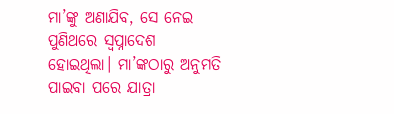ମା’ଙ୍କୁ ଅଣାଯିବ, ସେ ନେଇ ପୁଣିଥରେ ସ୍ବପ୍ନାଦେଶ ହୋଇଥିଲା। ମା’ଙ୍କଠାରୁ ଅନୁମତି ପାଇବା ପରେ ଯାତ୍ରା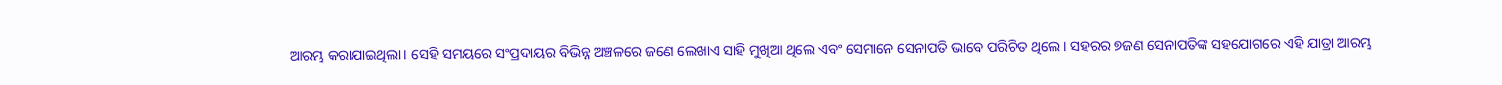ଆରମ୍ଭ କରାଯାଇଥିଲା। ସେହି ସମୟରେ ସଂପ୍ରଦାୟର ବିଭିନ୍ନ ଅଞ୍ଚଳରେ ଜଣେ ଲେଖାଏ ସାହି ମୁଖିଆ ଥିଲେ ଏବଂ ସେମାନେ ସେନାପତି ଭାବେ ପରିଚିତ ଥିଲେ। ସହରର ୭ଜଣ ସେନାପତିଙ୍କ ସହଯୋଗରେ ଏହି ଯାତ୍ରା ଆରମ୍ଭ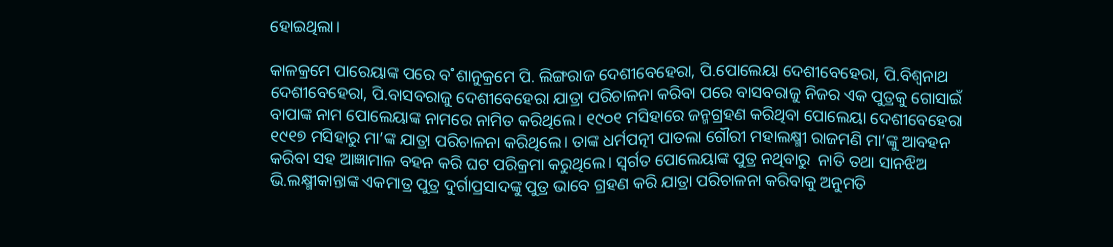ହୋଇଥିଲା।

କାଳକ୍ରମେ ପାରେୟାଙ୍କ ପରେ ବ˚ଶାନୁକ୍ରମେ ପି. ଲିଙ୍ଗରାଜ ଦେଶୀବେହେରା, ପି.ପୋଲେୟା ଦେଶୀବେହେରା, ପି.ବିଶ୍ବନାଥ ଦେଶୀବେହେରା, ପି.ବାସବରାଜୁ ଦେଶୀବେହେରା ଯାତ୍ରା ପରିଚାଳନା କରିବା ପରେ ବାସବରାଜୁ ନିଜର ଏକ ପୁତ୍ରକୁ ଗୋସାଇଁ ବାପାଙ୍କ ନାମ ପୋଲେୟାଙ୍କ ନାମରେ ନାମିତ କରିଥିଲେ। ୧୯୦୧ ମସିହାରେ ଜନ୍ମଗ୍ରହଣ କରିଥିବା ପୋଲେୟା ଦେଶୀବେହେରା ୧୯୧୭ ମସିହାରୁ ମା’ଙ୍କ ଯାତ୍ରା ପରିଚାଳନା କରିଥିଲେ। ତାଙ୍କ ଧର୍ମପତ୍ନୀ ପାତଲା ଗୌରୀ ମହାଲକ୍ଷ୍ମୀ ରାଜମଣି ମା’ଙ୍କୁ ଆବହନ କରିବା ସହ ଆଜ୍ଞାମାଳ ବହନ କରି ଘଟ ପରିକ୍ରମା କରୁଥିଲେ। ସ୍ବର୍ଗତ ପୋଲେୟାଙ୍କ ପୁତ୍ର ନଥିବାରୁ  ନାତି ତଥା ସାନଝିଅ ଭି.ଲକ୍ଷ୍ମୀକାନ୍ତାଙ୍କ ଏକମାତ୍ର ପୁତ୍ର ଦୁର୍ଗାପ୍ରସାଦଙ୍କୁ ପୁତ୍ର ଭାବେ ଗ୍ରହଣ କରି ଯାତ୍ରା ପରିଚାଳନା କରିବାକୁ ଅନୁମତି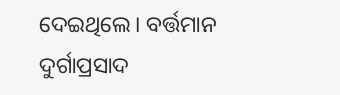ଦେଇଥିଲେ। ବର୍ତ୍ତମାନ ଦୁର୍ଗାପ୍ରସାଦ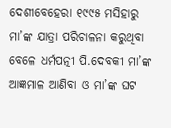ଦେଶୀବେହେରା ୧୯୯୫ ମସିହାରୁ ମା’ଙ୍କ ଯାତ୍ରା ପରିଚାଳନା କରୁଥିବା ବେଳେ ଧର୍ମପତ୍ନୀ ପି.ଦେବକୀ ମା’ଙ୍କ ଆଜ୍ଞମାଳ ଆଣିବା ଓ ମା’ଙ୍କ ଘଟ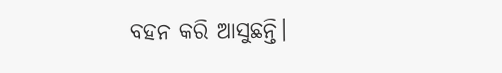ବହନ କରି ଆସୁଛନ୍ତି।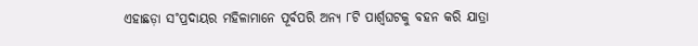ଏହାଛଡ଼ା ସ˚ପ୍ରଦାୟର ମହିଳାମାନେ ପୂର୍ବପରି ଅନ୍ୟ ୮ଟି ପାର୍ଶ୍ବଘଟକୁ ବହନ କରି ଯାତ୍ରା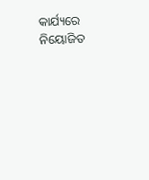କାର୍ଯ୍ୟରେ ନିୟୋଜିତ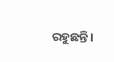ରହୁଛନ୍ତି।